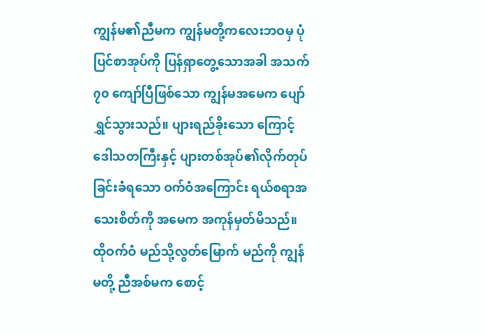ကျွန်မ၏ညီမက ကျွန်မတို့ကလေးဘဝမှ ပုံပြင်စာအုပ်ကို ပြန်ရှာတွေ့သောအခါ အသက် ၇၀ ကျော်ပြီဖြစ်သော ကျွန်မအမေက ပျော်ရွှင်သွားသည်။ ပျားရည်ခိုးသော ကြောင့် ဒေါသတကြီးနှင့် ပျားတစ်အုပ်၏လိုက်တုပ်ခြင်းခံရသော ဝက်ဝံအကြောင်း ရယ်စရာအသေးစိတ်ကို အမေက အကုန်မှတ်မိသည်။ ထိုဝက်ဝံ မည်သို့လွတ်မြောက် မည်ကို ကျွန်မတို့ ညီအစ်မက စောင့်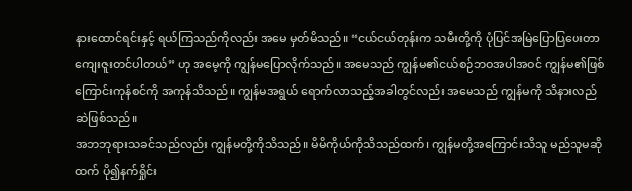နားထောင်ရင်းနှင့် ရယ်ကြသည်ကိုလည်း အမေ မှတ်မိသည်။ “ငယ်ငယ်တုန်းက သမီးတို့ကို ပုံပြင်အမြဲပြောပြပေးတာ ကျေးဇူးတင်ပါတယ်” ဟု အမေ့ကို ကျွန်မပြောလိုက်သည်။ အမေသည် ကျွန်မ၏ငယ်စဉ်ဘဝအပါအဝင် ကျွန်မ၏ဖြစ်ကြောင်းကုန်စင်ကို အကုန်သိသည်။ ကျွန်မအရွယ် ရောက်လာသည့်အခါတွင်လည်း အမေသည် ကျွန်မကို သိနားလည်ဆဲဖြစ်သည်။
အဘဘုရားသခင်သည်လည်း ကျွန်မတို့ကိုသိသည်။ မိမိကိုယ်ကိုသိသည်ထက်၊ ကျွန်မတို့အကြောင်းသိသူ မည်သူမဆိုထက် ပို၍နက်ရှိုင်း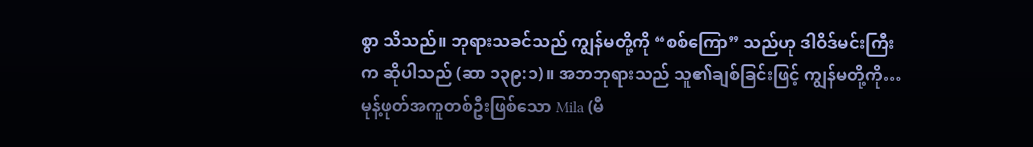စွာ သိသည်။ ဘုရားသခင်သည် ကျွန်မတို့ကို “စစ်ကြော” သည်ဟု ဒါဝိဒ်မင်းကြီးက ဆိုပါသည် (ဆာ ၁၃၉:၁)။ အဘဘုရားသည် သူ၏ချစ်ခြင်းဖြင့် ကျွန်မတို့ကို…
မုန့်ဖုတ်အကူတစ်ဦးဖြစ်သော Mila (မီ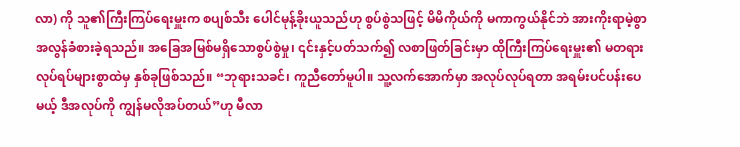လာ) ကို သူ၏ကြီးကြပ်ရေးမှူးက စပျစ်သီး ပေါင်မုန့်ခိုးယူသည်ဟု စွပ်စွဲသဖြင့် မိမိကိုယ်ကို မကာကွယ်နိုင်ဘဲ အားကိုးရာမဲ့စွာ အလွန်ခံစားခဲ့ရသည်။ အခြေအမြစ်မရှိသောစွပ်စွဲမှု၊ ၎င်းနှင့်ပတ်သက်၍ လစာဖြတ်ခြင်းမှာ ထိုကြီးကြပ်ရေးမှူး၏ မတရားလုပ်ရပ်များစွာထဲမှ နှစ်ခုဖြစ်သည်။ “ဘုရားသခင်၊ ကူညီတော်မူပါ။ သူ့လက်အောက်မှာ အလုပ်လုပ်ရတာ အရမ်းပင်ပန်းပေမယ့် ဒီအလုပ်ကို ကျွန်မလိုအပ်တယ်”ဟု မီလာ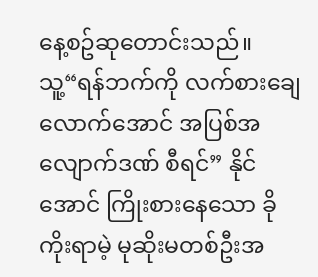နေ့စဥ်ဆုတောင်းသည်။
သူ့“ရန်ဘက်ကို လက်စားချေလောက်အောင် အပြစ်အလျောက်ဒဏ် စီရင်” နိုင်အောင် ကြိုးစားနေသော ခိုကိုးရာမဲ့ မုဆိုးမတစ်ဦးအ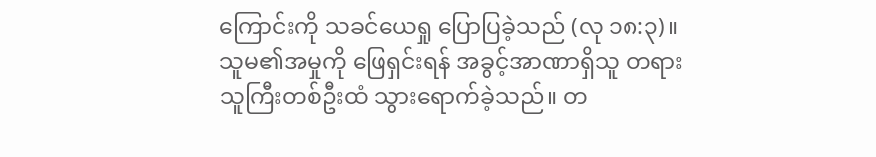ကြောင်းကို သခင်ယေရှု ပြောပြခဲ့သည် (လု ၁၈:၃)။ သူမ၏အမှုကို ဖြေရှင်းရန် အခွင့်အာဏာရှိသူ တရားသူကြီးတစ်ဦးထံ သွားရောက်ခဲ့သည်။ တ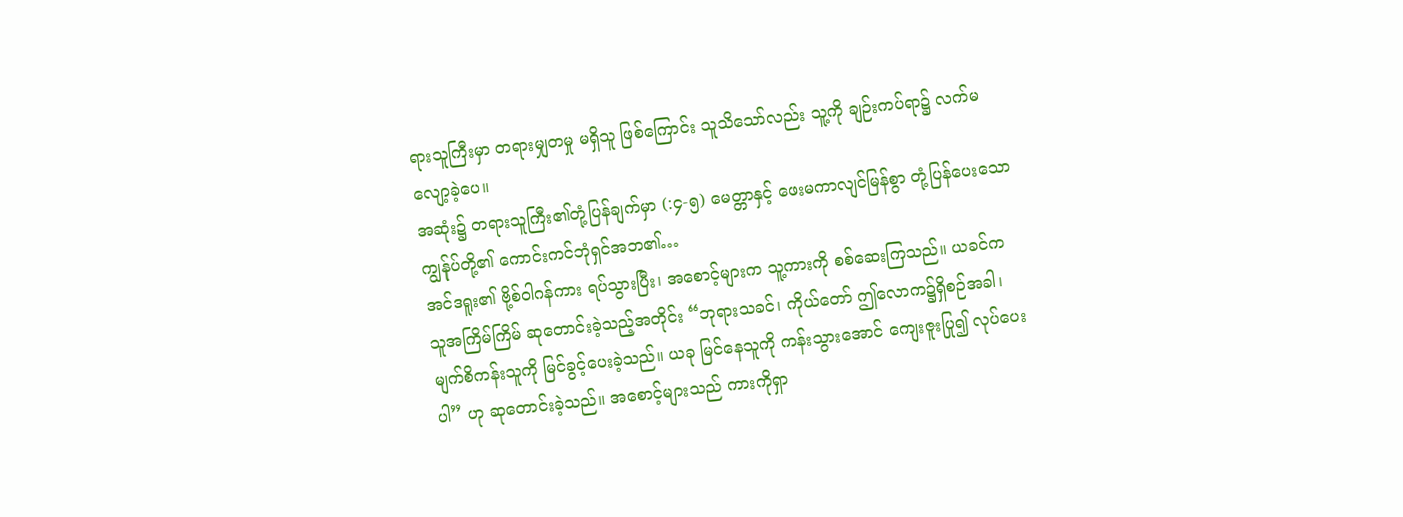ရားသူကြီးမှာ တရားမျှတမှု မရှိသူ ဖြစ်ကြောင်း သူသိသော်လည်း သူ့ကို ချဉ်းကပ်ရာ၌ လက်မလျော့ခဲ့ပေ။
အဆုံး၌ တရားသူကြီး၏တုံ့ပြန်ချက်မှာ (:၄-၅) မေတ္တာနှင့် ဖေးမကာလျင်မြန်စွာ တုံ့ပြန်ပေးသော ကျွန်ုပ်တို့၏ ကောင်းကင်ဘုံရှင်အဘ၏…
အင်ဒရူး၏ ဗို့စ်ဝါဂန်ကား ရပ်သွားပြီး၊ အစောင့်များက သူ့ကားကို စစ်ဆေးကြသည်။ ယခင်က သူအကြိမ်ကြိမ် ဆုတောင်းခဲ့သည့်အတိုင်း “ဘုရားသခင်၊ ကိုယ်တော် ဤလောက၌ရှိစဉ်အခါ၊ မျက်စိကန်းသူကို မြင်ခွင့်ပေးခဲ့သည်။ ယခု မြင်နေသူကို ကန်းသွားအောင် ကျေးဇူးပြု၍ လုပ်ပေးပါ” ဟု ဆုတောင်းခဲ့သည်။ အစောင့်များသည် ကားကိုရှာ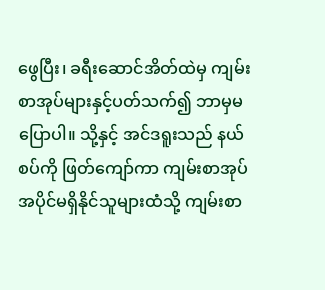ဖွေပြီး၊ ခရီးဆောင်အိတ်ထဲမှ ကျမ်းစာအုပ်များနှင့်ပတ်သက်၍ ဘာမှမပြောပါ။ သို့နှင့် အင်ဒရူးသည် နယ်စပ်ကို ဖြတ်ကျော်ကာ ကျမ်းစာအုပ် အပိုင်မရှိနိုင်သူများထံသို့ ကျမ်းစာ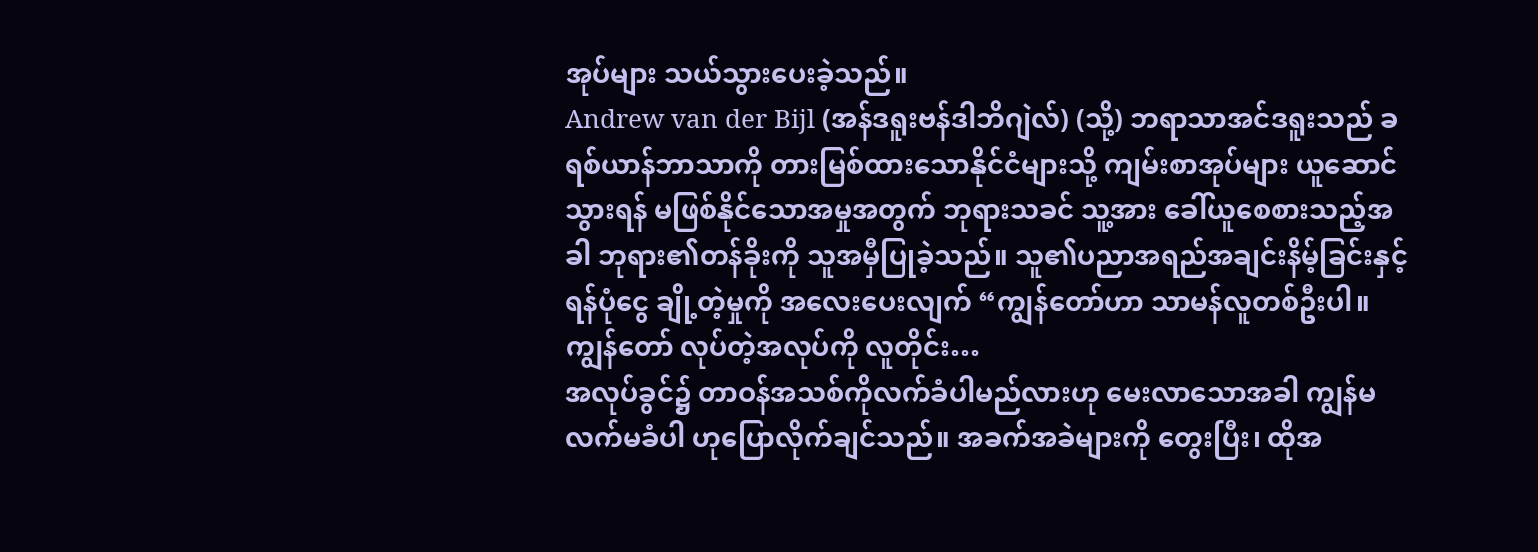အုပ်များ သယ်သွားပေးခဲ့သည်။
Andrew van der Bijl (အန်ဒရူးဗန်ဒါဘိဂျဲလ်) (သို့) ဘရာသာအင်ဒရူးသည် ခရစ်ယာန်ဘာသာကို တားမြစ်ထားသောနိုင်ငံများသို့ ကျမ်းစာအုပ်များ ယူဆောင်သွားရန် မဖြစ်နိုင်သောအမှုအတွက် ဘုရားသခင် သူ့အား ခေါ်ယူစေစားသည့်အခါ ဘုရား၏တန်ခိုးကို သူအမှီပြုခဲ့သည်။ သူ၏ပညာအရည်အချင်းနိမ့်ခြင်းနှင့် ရန်ပုံငွေ ချို့တဲ့မှုကို အလေးပေးလျက် “ကျွန်တော်ဟာ သာမန်လူတစ်ဦးပါ။ ကျွန်တော် လုပ်တဲ့အလုပ်ကို လူတိုင်း…
အလုပ်ခွင်၌ တာဝန်အသစ်ကိုလက်ခံပါမည်လားဟု မေးလာသောအခါ ကျွန်မလက်မခံပါ ဟုပြောလိုက်ချင်သည်။ အခက်အခဲများကို တွေးပြီး၊ ထိုအ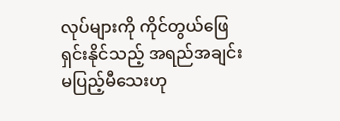လုပ်များကို ကိုင်တွယ်ဖြေရှင်းနိုင်သည့် အရည်အချင်း မပြည့်မီသေးဟု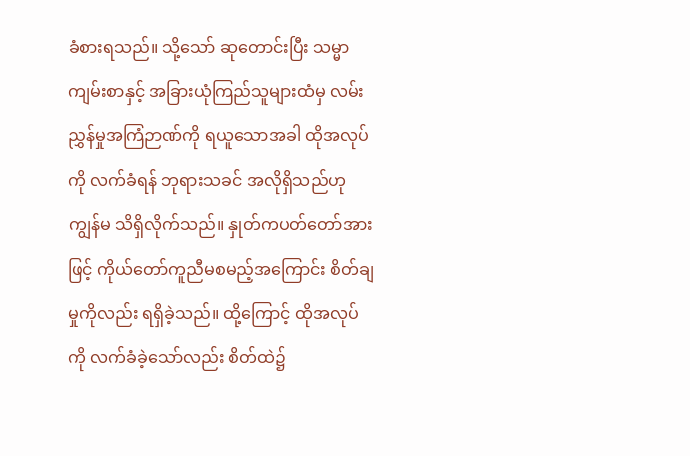ခံစားရသည်။ သို့သော် ဆုတောင်းပြီး သမ္မာကျမ်းစာနှင့် အခြားယုံကြည်သူများထံမှ လမ်းညွှန်မှုအကြံဉာဏ်ကို ရယူသောအခါ ထိုအလုပ်ကို လက်ခံရန် ဘုရားသခင် အလိုရှိသည်ဟု ကျွန်မ သိရှိလိုက်သည်။ နှုတ်ကပတ်တော်အားဖြင့် ကိုယ်တော်ကူညီမစမည့်အကြောင်း စိတ်ချမှုကိုလည်း ရရှိခဲ့သည်။ ထို့ကြောင့် ထိုအလုပ်ကို လက်ခံခဲ့သော်လည်း စိတ်ထဲ၌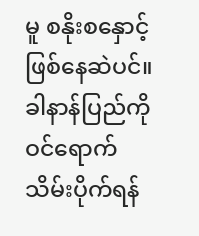မူ စနိုးစနှောင့် ဖြစ်နေဆဲပင်။
ခါနာန်ပြည်ကို ဝင်ရောက်သိမ်းပိုက်ရန်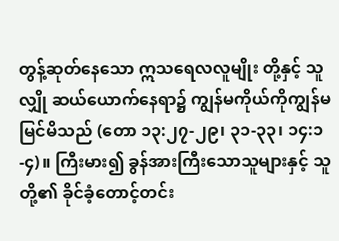တွန့်ဆုတ်နေသော ဣသရေလလူမျိုး တို့နှင့် သူလျှို ဆယ်ယောက်နေရာ၌ ကျွန်မကိုယ်ကိုကျွန်မ မြင်မိသည် (တော ၁၃:၂၇-၂၉၊ ၃၁-၃၃၊ ၁၄:၁-၄)။ ကြီးမား၍ ခွန်အားကြီးသောသူများနှင့် သူတို့၏ ခိုင်ခံ့တောင့်တင်း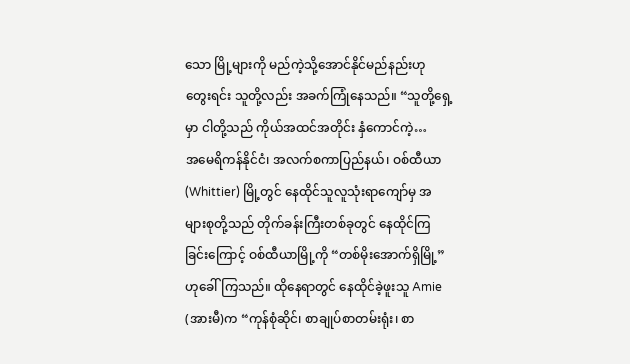သော မြို့များကို မည်ကဲ့သို့အောင်နိုင်မည်နည်းဟု တွေးရင်း သူတို့လည်း အခက်ကြုံနေသည်။ “သူတို့ရှေ့မှာ ငါတို့သည် ကိုယ်အထင်အတိုင်း နှံကောင်ကဲ့…
အမေရိကန်နိုင်ငံ၊ အလက်စကာပြည်နယ်၊ ဝစ်ထီယာ (Whittier) မြို့တွင် နေထိုင်သူလူသုံးရာကျော်မှ အများစုတို့သည် တိုက်ခန်းကြီးတစ်ခုတွင် နေထိုင်ကြခြင်းကြောင့် ဝစ်ထီယာမြို့ကို “တစ်မိုးအောက်ရှိမြို့” ဟုခေါ်ကြသည်။ ထိုနေရာတွင် နေထိုင်ခဲ့ဖူးသူ Amie (အားမီ)က “ကုန်စုံဆိုင်၊ စာချုပ်စာတမ်းရုံး၊ စာ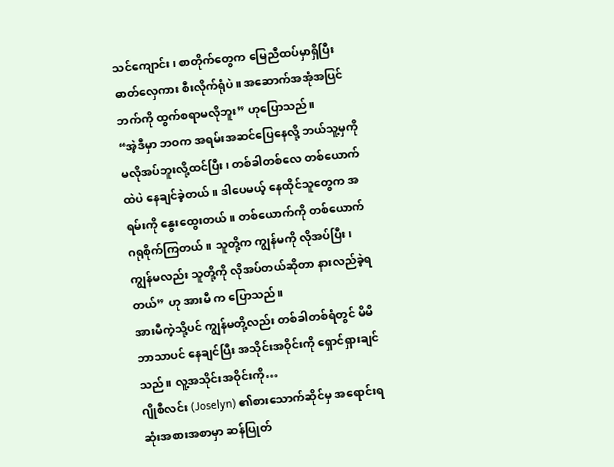သင်ကျောင်း၊ စာတိုက်တွေက မြေညီထပ်မှာရှိပြီး ဓာတ်လှေကား စီးလိုက်ရုံပဲ။ အဆောက်အအုံအပြင်ဘက်ကို ထွက်စရာမလိုဘူး” ဟုပြောသည်။
“အဲ့ဒီမှာ ဘဝက အရမ်းအဆင်ပြေနေလို့ ဘယ်သူ့မှကို မလိုအပ်ဘူးလို့ထင်ပြီး၊ တစ်ခါတစ်လေ တစ်ယောက်ထဲပဲ နေချင်ခဲ့တယ်။ ဒါပေမယ့် နေထိုင်သူတွေက အရမ်းကို နွေးထွေးတယ်။ တစ်ယောက်ကို တစ်ယောက် ဂရုစိုက်ကြတယ်။ သူတို့က ကျွန်မကို လိုအပ်ပြီး၊ ကျွန်မလည်း သူတို့ကို လိုအပ်တယ်ဆိုတာ နားလည်ခဲ့ရတယ်” ဟု အားမီ က ပြောသည်။
အားမီကဲ့သို့ပင် ကျွန်မတို့လည်း တစ်ခါတစ်ရံတွင် မိမိဘာသာပင် နေချင်ပြီး အသိုင်းအဝိုင်းကို ရှောင်ရှားချင်သည်။ လူ့အသိုင်းအဝိုင်းကို…
ဂျိုစီလင်း (Joselyn) ၏စားသောက်ဆိုင်မှ အရောင်းရဆုံးအစားအစာမှာ ဆန်ပြုတ်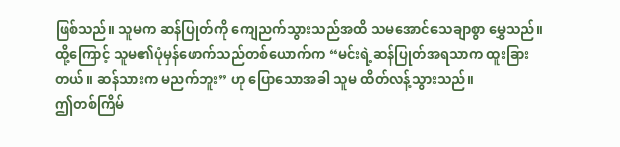ဖြစ်သည်။ သူမက ဆန်ပြုတ်ကို ကျေညက်သွားသည်အထိ သမအောင်သေချာစွာ မွှေသည်။ ထို့ကြောင့် သူမ၏ပုံမှန်ဖောက်သည်တစ်ယောက်က “မင်းရဲ့ဆန်ပြုတ်အရသာက ထူးခြားတယ်။ ဆန်သားက မညက်ဘူး” ဟု ပြောသောအခါ သူမ ထိတ်လန့်သွားသည်။
ဤတစ်ကြိမ်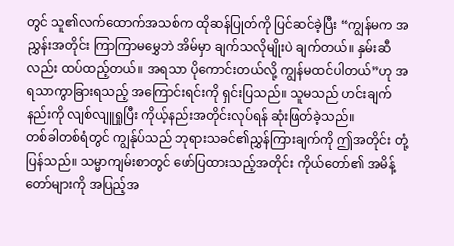တွင် သူ၏လက်ထောက်အသစ်က ထိုဆန်ပြုတ်ကို ပြင်ဆင်ခဲ့ပြီး “ကျွန်မက အညွှန်းအတိုင်း ကြာကြာမမွှေဘဲ အိမ်မှာ ချက်သလိုမျိုးပဲ ချက်တယ်။ နှမ်းဆီလည်း ထပ်ထည့်တယ်။ အရသာ ပိုကောင်းတယ်လို့ ကျွန်မထင်ပါတယ်”ဟု အရသာကွာခြားရသည့် အကြောင်းရင်းကို ရှင်းပြသည်။ သူမသည် ဟင်းချက်နည်းကို လျစ်လျူရှုပြီး ကိုယ့်နည်းအတိုင်းလုပ်ရန် ဆုံးဖြတ်ခဲ့သည်။
တစ်ခါတစ်ရံတွင် ကျွန်ုပ်သည် ဘုရားသခင်၏ညွှန်ကြားချက်ကို ဤအတိုင်း တုံ့ပြန်သည်။ သမ္မာကျမ်းစာတွင် ဖော်ပြထားသည့်အတိုင်း ကိုယ်တော်၏ အမိန့်တော်များကို အပြည့်အ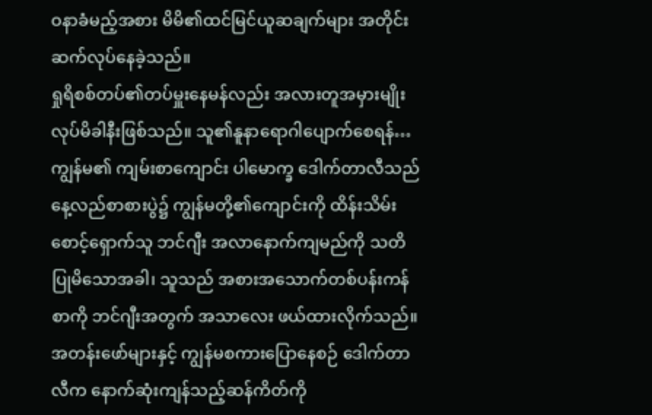ဝနာခံမည့်အစား မိမိ၏ထင်မြင်ယူဆချက်များ အတိုင်း ဆက်လုပ်နေခဲ့သည်။
ရှုရိစစ်တပ်၏တပ်မှူးနေမန်လည်း အလားတူအမှားမျိုး လုပ်မိခါနီးဖြစ်သည်။ သူ၏နူနာရောဂါပျောက်စေရန်…
ကျွန်မ၏ ကျမ်းစာကျောင်း ပါမောက္ခ ဒေါက်တာလီသည် နေ့လည်စာစားပွဲ၌ ကျွန်မတို့၏ကျောင်းကို ထိန်းသိမ်းစောင့်ရှောက်သူ ဘင်ဂျီး အလာနောက်ကျမည်ကို သတိပြုမိသောအခါ၊ သူသည် အစားအသောက်တစ်ပန်းကန်စာကို ဘင်ဂျီးအတွက် အသာလေး ဖယ်ထားလိုက်သည်။ အတန်းဖော်များနှင့် ကျွန်မစကားပြောနေစဉ် ဒေါက်တာလီက နောက်ဆုံးကျန်သည့်ဆန်ကိတ်ကို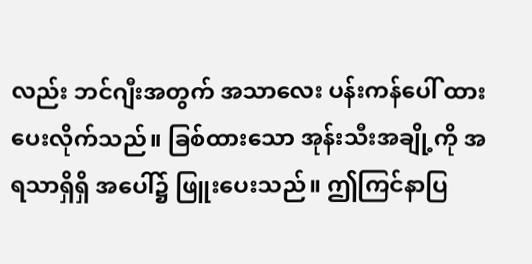လည်း ဘင်ဂျီးအတွက် အသာလေး ပန်းကန်ပေါ် ထားပေးလိုက်သည်။ ခြစ်ထားသော အုန်းသီးအချို့ကို အရသာရှိရှိ အပေါ်၌ ဖြူးပေးသည်။ ဤကြင်နာပြ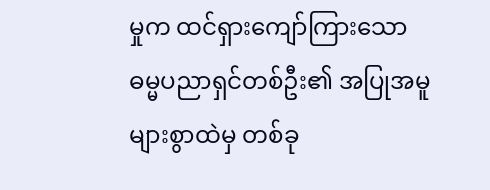မှုက ထင်ရှားကျော်ကြားသော ဓမ္မပညာရှင်တစ်ဦး၏ အပြုအမူများစွာထဲမှ တစ်ခု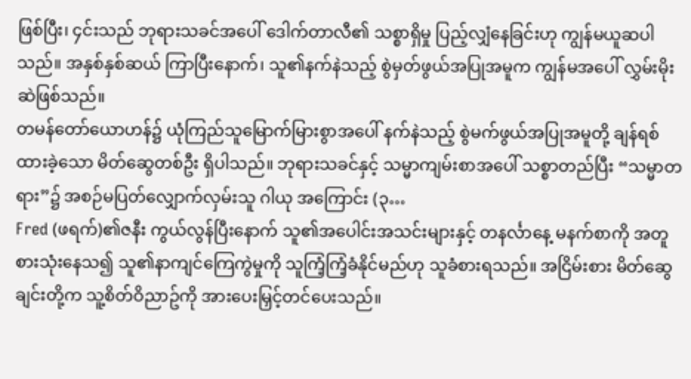ဖြစ်ပြီး၊ ၄င်းသည် ဘုရားသခင်အပေါ် ဒေါက်တာလီ၏ သစ္စာရှိမှု ပြည့်လျှံနေခြင်းဟု ကျွန်မယူဆပါသည်။ အနှစ်နှစ်ဆယ် ကြာပြီးနောက်၊ သူ၏နက်နဲသည့် စွဲမှတ်ဖွယ်အပြုအမူက ကျွန်မအပေါ် လွှမ်းမိုးဆဲဖြစ်သည်။
တမန်တော်ယောဟန်၌ ယုံကြည်သူမြောက်မြားစွာအပေါ် နက်နဲသည့် စွဲမက်ဖွယ်အပြုအမူတို့ ချန်ရစ်ထားခဲ့သော မိတ်ဆွေတစ်ဦး ရှိပါသည်။ ဘုရားသခင်နှင့် သမ္မာကျမ်းစာအပေါ် သစ္စာတည်ပြီး “သမ္မာတရား”၌ အစဉ်မပြတ်လျှောက်လှမ်းသူ ဂါယု အကြောင်း (၃…
Fred (ဖရက်)၏ဇနီး ကွယ်လွန်ပြီးနောက် သူ၏အပေါင်းအသင်းများနှင့် တနင်္လာနေ့ မနက်စာကို အတူစားသုံးနေသ၍ သူ၏နာကျင်ကြေကွဲမှုကို သူကြံ့ကြံ့ခံနိုင်မည်ဟု သူခံစားရသည်။ အငြိမ်းစား မိတ်ဆွေချင်းတို့က သူ့စိတ်ဝိညာဥ်ကို အားပေးမြှင့်တင်ပေးသည်။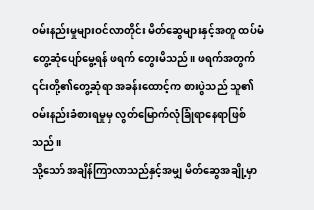ဝမ်းနည်းမှုများဝင်လာတိုင်း မိတ်ဆွေများနှင့်အတူ ထပ်မံတွေ့ဆုံပျော်မွေ့ရန် ဖရက် တွေးမိသည်။ ဖရက်အတွက် ၎င်းတို့၏တွေ့ဆုံရာ အခန်းထောင့်က စားပွဲသည် သူ၏ဝမ်းနည်းခံစားရမှုမှ လွတ်မြောက်လုံခြုံရာနေရာဖြစ်သည်။
သို့သော် အချိန်ကြာလာသည်နှင့်အမျှ မိတ်ဆွေအချို့မှာ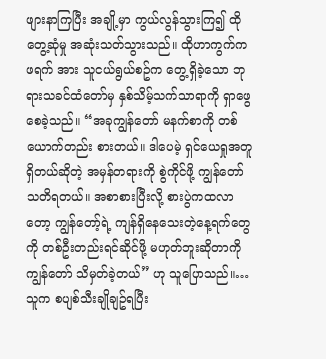ဖျားနာကြပြီး အချို့မှာ ကွယ်လွန်သွားကြ၍ ထိုတွေ့ဆုံမှု အဆုံးသတ်သွားသည်။ ထိုဟာကွက်က ဖရက် အား သူငယ်ရွယ်စဥ်က တွေ့ရှိခဲ့သော ဘုရားသခင်ထံတော်မှ နှစ်သိမ့်သက်သာရာကို ရှာဖွေစေခဲ့သည်။ “အခုကျွန်တော် မနက်စာကို တစ်ယောက်တည်း စားတယ်။ ဒါပေမဲ့ ရှင်ယေရှုအတူရှိတယ်ဆိုတဲ့ အမှန်တရားကို စွဲကိုင်ဖို့ ကျွန်တော်သတိရတယ်။ အစာစားပြီးလို့ စားပွဲကထလာတော့ ကျွန်တော့်ရဲ့ ကျန်ရှိနေသေးတဲ့နေ့ရက်တွေကို တစ်ဦးတည်းရင်ဆိုင်ဖို့ မဟုတ်ဘူးဆိုတာကို ကျွန်တော် သိမှတ်ခဲ့တယ်” ဟု သူပြောသည်။…
သူက စပျစ်သီးချိုချဥ်ရပြီး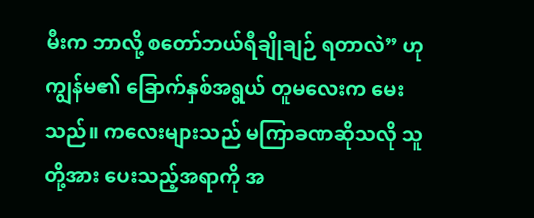မီးက ဘာလို့ စတော်ဘယ်ရီချိုချဉ် ရတာလဲ” ဟု ကျွန်မ၏ ခြောက်နှစ်အရွယ် တူမလေးက မေးသည်။ ကလေးများသည် မကြာခဏဆိုသလို သူတို့အား ပေးသည့်အရာကို အ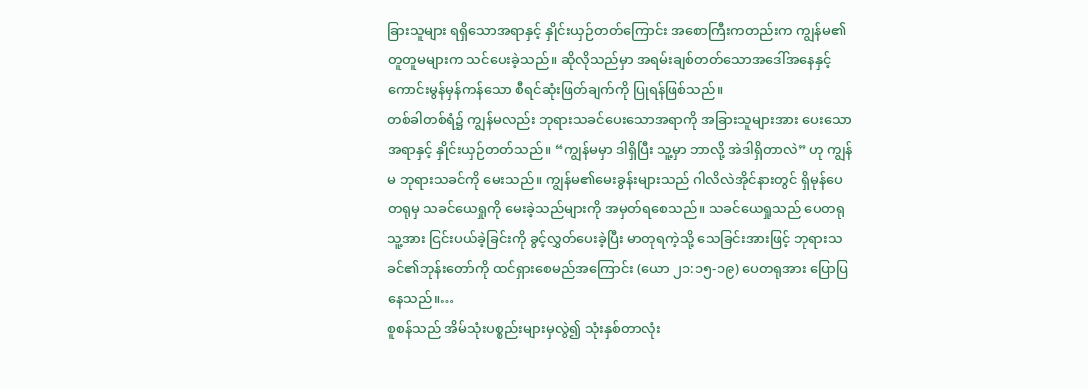ခြားသူများ ရရှိသောအရာနှင့် နှိုင်းယှဉ်တတ်ကြောင်း အစောကြီးကတည်းက ကျွန်မ၏တူတူမများက သင်ပေးခဲ့သည်။ ဆိုလိုသည်မှာ အရမ်းချစ်တတ်သောအဒေါ်အနေနှင့် ကောင်းမွန်မှန်ကန်သော စီရင်ဆုံးဖြတ်ချက်ကို ပြုရန်ဖြစ်သည်။
တစ်ခါတစ်ရံ၌ ကျွန်မလည်း ဘုရားသခင်ပေးသောအရာကို အခြားသူများအား ပေးသောအရာနှင့် နှိုင်းယှဉ်တတ်သည်။ “ကျွန်မမှာ ဒါရှိပြီး သူ့မှာ ဘာလို့ အဲဒါရှိတာလဲ” ဟု ကျွန်မ ဘုရားသခင်ကို မေးသည်။ ကျွန်မ၏မေးခွန်းများသည် ဂါလိလဲအိုင်နားတွင် ရှိမုန်ပေတရုမှ သခင်ယေရှုကို မေးခဲ့သည်များကို အမှတ်ရစေသည်။ သခင်ယေရှုသည် ပေတရု သူ့အား ငြင်းပယ်ခဲ့ခြင်းကို ခွင့်လွှတ်ပေးခဲ့ပြီး မာတုရကဲ့သို့ သေခြင်းအားဖြင့် ဘုရားသခင်၏ဘုန်းတော်ကို ထင်ရှားစေမည်အကြောင်း (ယော ၂၁:၁၅-၁၉) ပေတရုအား ပြောပြနေသည်။…
စူစန်သည် အိမ်သုံးပစ္စည်းများမှလွဲ၍ သုံးနှစ်တာလုံး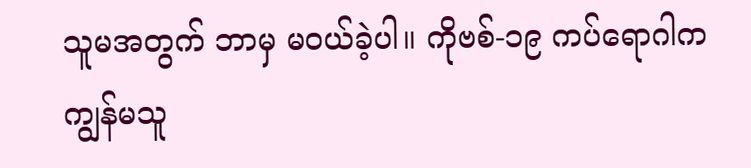သူမအတွက် ဘာမှ မဝယ်ခဲ့ပါ။ ကိုဗစ်-၁၉ ကပ်ရောဂါက ကျွန်မသူ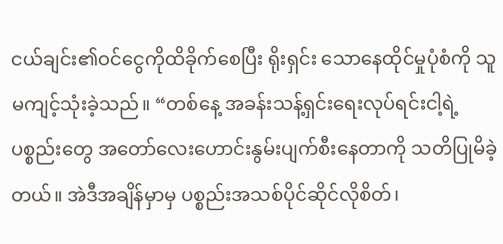ငယ်ချင်း၏ဝင်ငွေကိုထိခိုက်စေပြီး ရိုးရှင်း သောနေထိုင်မှုပုံစံကို သူမကျင့်သုံးခဲ့သည်။ “တစ်နေ့ အခန်းသန့်ရှင်းရေးလုပ်ရင်းငါ့ရဲ့ပစ္စည်းတွေ အတော်လေးဟောင်းနွမ်းပျက်စီးနေတာကို သတိပြုမိခဲ့တယ်။ အဲဒီအချိန်မှာမှ ပစ္စည်းအသစ်ပိုင်ဆိုင်လိုစိတ်၊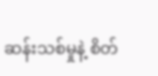ဆန်းသစ်မှုနဲ့ စိတ်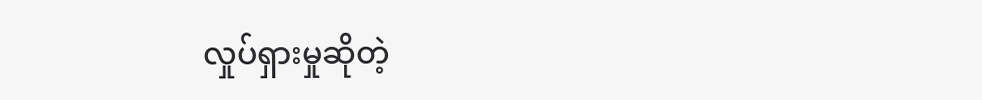လှုပ်ရှားမှုဆိုတဲ့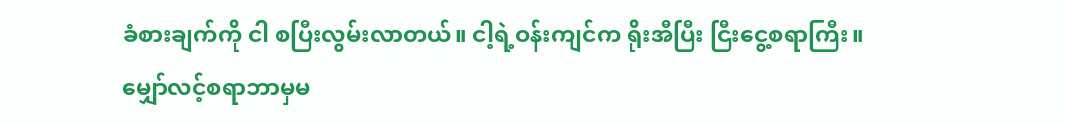ခံစားချက်ကို ငါ စပြီးလွမ်းလာတယ်။ ငါ့ရဲ့ဝန်းကျင်က ရိုးအီပြီး ငြီးငွေ့စရာကြီး။ မျှော်လင့်စရာဘာမှမ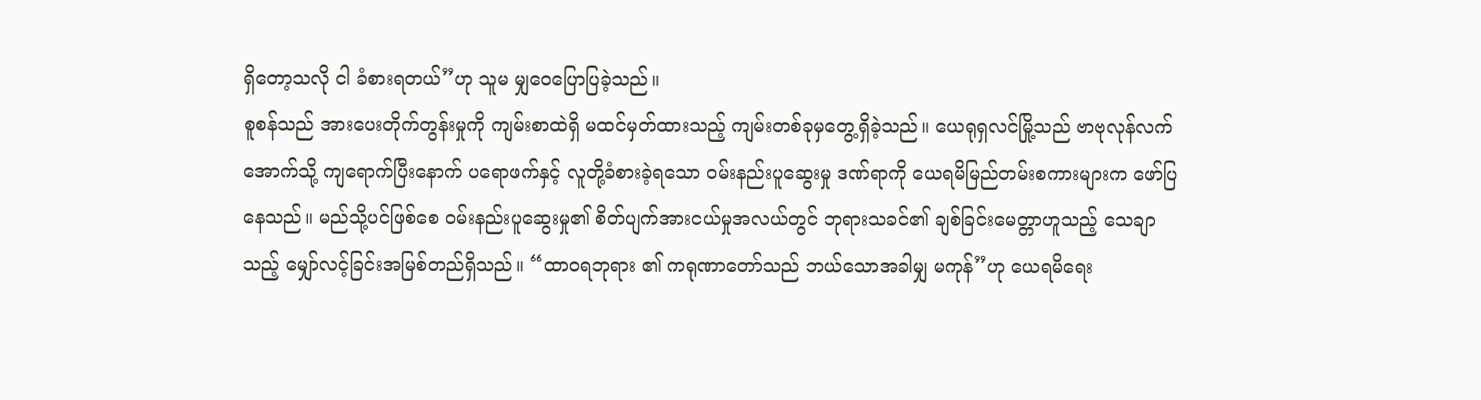ရှိတော့သလို ငါ ခံစားရတယ်”ဟု သူမ မျှဝေပြောပြခဲ့သည်။
စူစန်သည် အားပေးတိုက်တွန်းမှုကို ကျမ်းစာထဲရှိ မထင်မှတ်ထားသည့် ကျမ်းတစ်ခုမှတွေ့ရှိခဲ့သည်။ ယေရုရှလင်မြို့သည် ဗာဗုလုန်လက်အောက်သို့ ကျရောက်ပြီးနောက် ပရောဖက်နှင့် လူတို့ခံစားခဲ့ရသော ဝမ်းနည်းပူဆွေးမှု ဒဏ်ရာကို ယေရမိမြည်တမ်းစကားများက ဖော်ပြနေသည်။ မည်သို့ပင်ဖြစ်စေ ဝမ်းနည်းပူဆွေးမှု၏ စိတ်ပျက်အားငယ်မှုအလယ်တွင် ဘုရားသခင်၏ ချစ်ခြင်းမေတ္တာဟူသည့် သေချာသည့် မျှော်လင့်ခြင်းအမြစ်တည်ရှိသည်။ “ထာဝရဘုရား ၏ ကရုဏာတော်သည် ဘယ်သောအခါမျှ မကုန်”ဟု ယေရမိရေး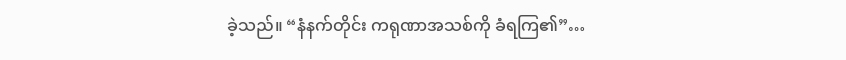ခဲ့သည်။ “နံနက်တိုင်း ကရုဏာအသစ်ကို ခံရကြ၏”…